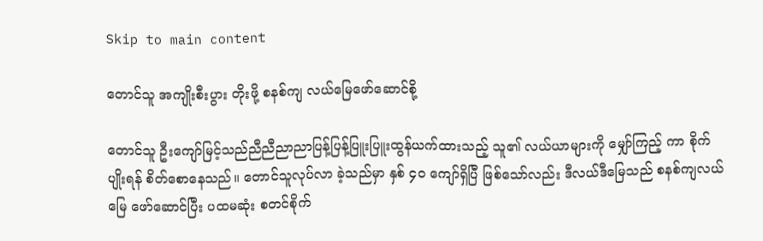Skip to main content

တောင်သူ အကျိုးစီးပွား တိုးဖို့ စနစ်ကျ လယ်မြေဖော်ဆောင်စို့

တောင်သူ ဦးကျော်မြင့်သည်ညီညီညာညာပြန့်ပြန့်ပြူးပြူးထွန်ယက်ထားသည့် သူ၏ လယ်ယာများကို မျှော်ကြည့် ကာ စိုက်ပျိုးရန် စိတ်စောနေသည်။ တောင်သူလုပ်လာ ခဲ့သည်မှာ နှစ် ၄၀ ကျော်ရှိပြီ ဖြစ်သော်လည်း ဒီလယ်ဒီမြေသည် စနစ်ကျလယ်မြေ ဖော်ဆောင်ပြီး ပထမဆုံး စတင်စိုက်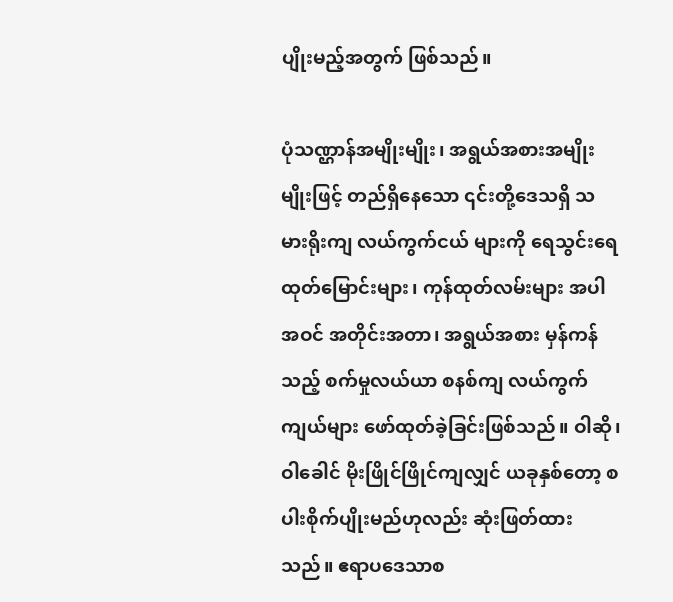ပျိုးမည့်အတွက် ဖြစ်သည်။

ပုံသဏ္ဌာန်အမျိုးမျိုး၊ အရွယ်အစားအမျိုးမျိုးဖြင့် တည်ရှိနေသော ၎င်းတို့ဒေသရှိ သမားရိုးကျ လယ်ကွက်ငယ် များကို ရေသွင်းရေထုတ်မြောင်းများ၊ ကုန်ထုတ်လမ်းများ အပါအဝင် အတိုင်းအတာ၊ အရွယ်အစား မှန်ကန်သည့် စက်မှုလယ်ယာ စနစ်ကျ လယ်ကွက်ကျယ်များ ဖော်ထုတ်ခဲ့ခြင်းဖြစ်သည်။ ဝါဆို၊ ဝါခေါင် မိုးဖြိုင်ဖြိုင်ကျလျှင် ယခုနှစ်တော့ စပါးစိုက်ပျိုးမည်ဟုလည်း ဆုံးဖြတ်ထားသည်။ ဧရာပဒေသာစ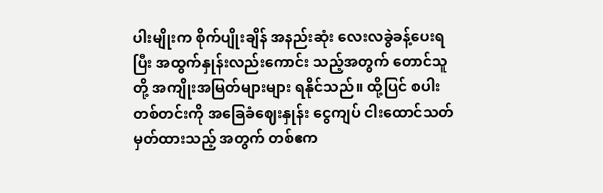ပါးမျိုးက စိုက်ပျိုးချိန် အနည်းဆုံး လေးလခွဲခန့်ပေးရပြီး အထွက်နှုန်းလည်းကောင်း သည့်အတွက် တောင်သူတို့ အကျိုးအမြတ်များများ ရနိုင်သည်။ ထို့ပြင် စပါးတစ်တင်းကို အခြေခံဈေးနှုန်း ငွေကျပ် ငါးထောင်သတ်မှတ်ထားသည့် အတွက် တစ်ဧက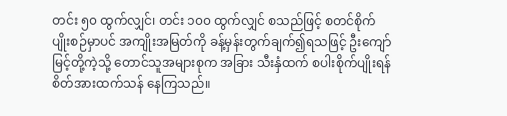တင်း ၅၀ ထွက်လျှင်၊ တင်း ၁၀၀ ထွက်လျှင် စသည်ဖြင့် စတင်စိုက်ပျိုးစဉ်မှာပင် အကျိုးအမြတ်ကို ခန့်မှန်းတွက်ချက်၍ရသဖြင့် ဦးကျော်မြင့်တို့ကဲ့သို့ တောင်သူအများစုက အခြား သီးနှံထက် စပါးစိုက်ပျိုးရန် စိတ်အားထက်သန် နေကြသည်။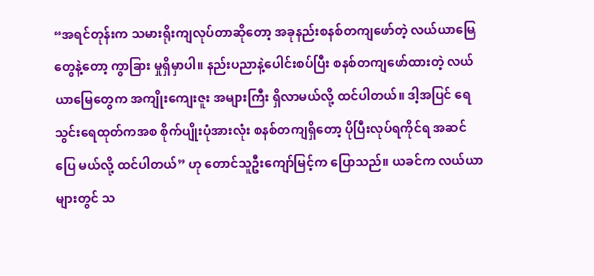“အရင်တုန်းက သမားရိုးကျလုပ်တာဆိုတော့ အခုနည်းစနစ်တကျဖော်တဲ့ လယ်ယာမြေတွေနဲ့တော့ ကွာခြား မှုရှိမှာပါ။ နည်းပညာနဲ့ပေါင်းစပ်ပြီး စနစ်တကျဖော်ထားတဲ့ လယ်ယာမြေတွေက အကျိုးကျေးဇူး အများကြီး ရှိလာမယ်လို့ ထင်ပါတယ်။ ဒါ့အပြင် ရေသွင်းရေထုတ်ကအစ စိုက်ပျိုးပုံအားလုံး စနစ်တကျရှိတော့ ပိုပြီးလုပ်ရကိုင်ရ အဆင်ပြေ မယ်လို့ ထင်ပါတယ်” ဟု တောင်သူဦးကျော်မြင့်က ပြောသည်။ ယခင်က လယ်ယာများတွင် သ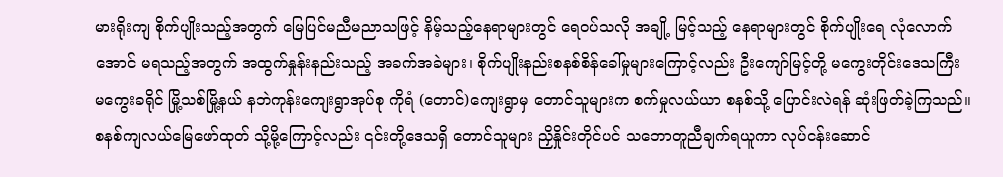မားရိုးကျ စိုက်ပျိုးသည့်အတွက် မြေပြင်မညီမညာသဖြင့် နိမ့်သည့်နေရာများတွင် ရေဝပ်သလို အချို့ မြင့်သည့် နေရာများတွင် စိုက်ပျိုးရေ လုံလောက်အောင် မရသည့်အတွက် အထွက်နှုန်းနည်းသည့် အခက်အခဲများ၊ စိုက်ပျိုးနည်းစနစ်စိန်ခေါ်မှုများကြောင့်လည်း ဦးကျော်မြင့်တို့ မကွေးတိုင်းဒေသကြီး မကွေးခရိုင် မြို့သစ်မြို့နယ် နဘဲကုန်းကျေးရွာအုပ်စု ကိုရံ (တောင်)ကျေးရွာမှ တောင်သူများက စက်မှုလယ်ယာ စနစ်သို့ ပြောင်းလဲရန် ဆုံးဖြတ်ခဲ့ကြသည်။ စနစ်ကျလယ်မြေဖော်ထုတ် သို့မို့ကြောင့်လည်း ၎င်းတို့ဒေသရှိ တောင်သူများ ညှိနှိုင်းတိုင်ပင် သဘောတူညီချက်ရယူကာ လုပ်ငန်းဆောင်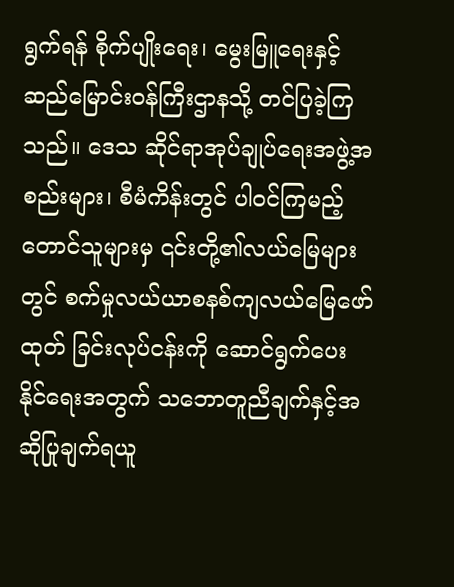ရွက်ရန် စိုက်ပျိုးရေး၊ မွေးမြူရေးနှင့် ဆည်မြောင်းဝန်ကြီးဌာနသို့ တင်ပြခဲ့ကြသည်။ ဒေသ ဆိုင်ရာအုပ်ချုပ်ရေးအဖွဲ့အစည်းများ၊ စီမံကိန်းတွင် ပါဝင်ကြမည့် တောင်သူများမှ ၎င်းတို့၏လယ်မြေများ တွင် စက်မှုလယ်ယာစနစ်ကျလယ်မြေဖော်ထုတ် ခြင်းလုပ်ငန်းကို ဆောင်ရွက်ပေး နိုင်ရေးအတွက် သဘောတူညီချက်နှင့်အဆိုပြုချက်ရယူ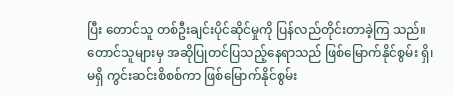ပြီး တောင်သူ တစ်ဦးချင်းပိုင်ဆိုင်မှုကို ပြန်လည်တိုင်းတာခဲ့ကြ သည်။ တောင်သူများမှ အဆိုပြုတင်ပြသည့်နေရာသည် ဖြစ်မြောက်နိုင်စွမ်း ရှိ၊ မရှိ ကွင်းဆင်းစိစစ်ကာ ဖြစ်မြောက်နိုင်စွမ်း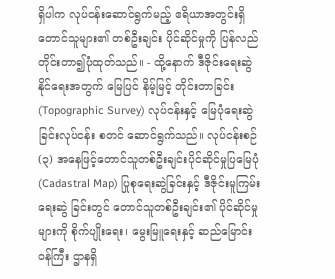ရှိပါက လုပ်ငန်းဆောင်ရွက်မည့် ဧရိယာအတွင်းရှိ တောင်သူများ၏ တစ်ဦးချင်း ပိုင်ဆိုင်မှုကို ပြန်လည်တိုင်းတာ၍ပုံထုတ်သည်။ - ထို့နောက် ဒီဇိုင်းရေးဆွဲနိုင်ရေးအတွက် မြေပြင် နိမ့်မြင့် တိုင်းတာခြင်း(Topographic Survey) လုပ်ငန်းနှင့် မြေပုံရေးဆွဲခြင်းလုပ်ငန်း စတင် ဆောင်ရွက်သည်။ လုပ်ငန်းစဉ်(၃) အနေဖြင့်တောင်သူတစ်ဦးချင်းပိုင်ဆိုင်မှုပြမြေပုံ (Cadastral Map) ပြုစုရေးဆွဲခြင်းနှင့် ဒီဇိုင်းမူကြမ်းရေးဆွဲ ခြင်းတွင် တောင်သူတစ်ဦးချင်း၏ ပိုင်ဆိုင်မှုများကို စိုက်ပျိုးရေး၊ မွေးမြူရေးနှင့် ဆည်မြောင်းဝန်ကြီး ဌာနရှိ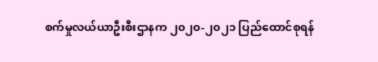စက်မှုလယ်ယာဦးစီးဌာနက ၂၀၂၀-၂၀၂၁ ပြည်ထောင်စုရန်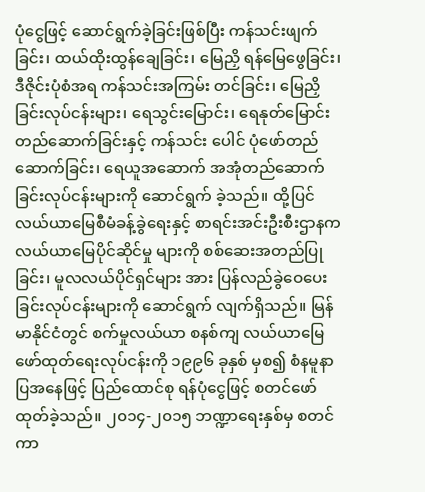ပုံငွေဖြင့် ဆောင်ရွက်ခဲ့ခြင်းဖြစ်ပြီး ကန်သင်းဖျက်ခြင်း၊ ထယ်ထိုးထွန်ချေခြင်း၊ မြေညှိ ရန်မြေဖွေခြင်း၊ ဒီဇိုင်းပုံစံအရ ကန်သင်းအကြမ်း တင်ခြင်း၊ မြေညှိခြင်းလုပ်ငန်းများ၊ ရေသွင်းမြောင်း၊ ရေနုတ်မြောင်း တည်ဆောက်ခြင်းနှင့် ကန်သင်း ပေါင် ပုံဖော်တည်ဆောက်ခြင်း၊ ရေယူအဆောက် အအုံတည်ဆောက်ခြင်းလုပ်ငန်းများကို ဆောင်ရွက် ခဲ့သည်။ ထို့ပြင် လယ်ယာမြေစီမံခန့်ခွဲရေးနှင့် စာရင်းအင်းဦးစီးဌာနက လယ်ယာမြေပိုင်ဆိုင်မှု များကို စစ်ဆေးအတည်ပြုခြင်း၊ မူလလယ်ပိုင်ရှင်များ အား ပြန်လည်ခွဲဝေပေးခြင်းလုပ်ငန်းများကို ဆောင်ရွက် လျက်ရှိသည်။ မြန်မာနိုင်ငံတွင် စက်မှုလယ်ယာ စနစ်ကျ လယ်ယာမြေဖော်ထုတ်ရေးလုပ်ငန်းကို ၁၉၉၆ ခုနှစ် မှစ၍ စံနမူနာပြအနေဖြင့် ပြည်ထောင်စု ရန်ပုံငွေဖြင့် စတင်ဖော်ထုတ်ခဲ့သည်။ ၂၀၁၄-၂၀၁၅ ဘဏ္ဍာရေးနှစ်မှ စတင်ကာ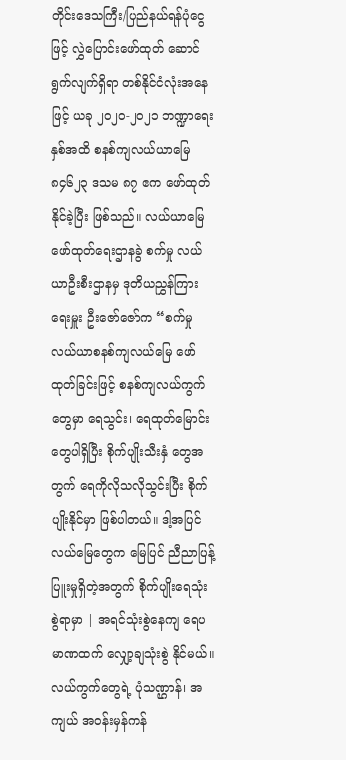တိုင်းဒေသကြီး/ပြည်နယ်ရန်ပုံငွေဖြင့် လွှဲပြောင်းဖော်ထုတ် ဆောင်ရွက်လျက်ရှိရာ တစ်နိုင်ငံလုံးအနေဖြင့် ယခု ၂၀၂၀-၂၀၂၁ ဘဏ္ဍာရေးနှစ်အထိ စနစ်ကျလယ်ယာမြေ ၈၄၆၂၃ ဒသမ ၈၇ ဧက ဖော်ထုတ်နိုင်ခဲ့ပြီး ဖြစ်သည်။ လယ်ယာမြေဖော်ထုတ်ရေးဌာနခွဲ စက်မှု လယ်ယာဦးစီးဌာနမှ ဒုတိယညွှန်ကြားရေးမှူး ဦးဇော်ဇော်က “စက်မှုလယ်ယာစနစ်ကျလယ်မြေ ဖော်ထုတ်ခြင်းဖြင့် စနစ်ကျလယ်ကွက်တွေမှာ ရေသွင်း၊ ရေထုတ်မြောင်းတွေပါရှိပြီး စိုက်ပျိုးသီးနှံ တွေအတွက် ရေကိုလိုသလိုသွင်းပြီး စိုက်ပျိုးနိုင်မှာ ဖြစ်ပါတယ်။ ဒါ့အပြင် လယ်မြေတွေက မြေပြင် ညီညာပြန့်ပြူးမှုရှိတဲ့အတွက် စိုက်ပျိုးရေသုံးစွဲရာမှာ | အရင်သုံးစွဲနေကျ ရေပမာဏထက် လျှော့ချသုံးစွဲ နိုင်မယ်။ လယ်ကွက်တွေရဲ့ ပုံသဏ္ဌာန်၊ အကျယ် အဝန်းမှန်ကန်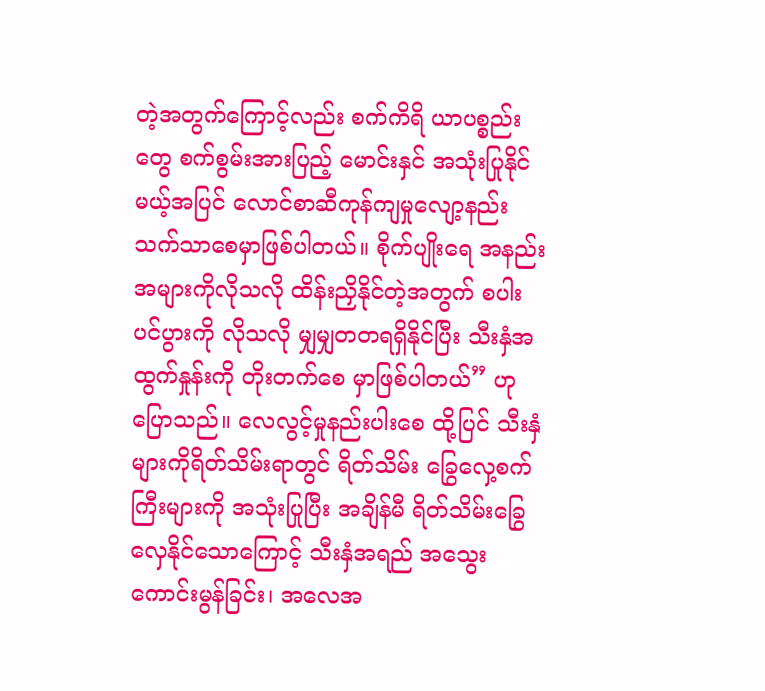တဲ့အတွက်ကြောင့်လည်း စက်ကိရိ ယာပစ္စည်းတွေ စက်စွမ်းအားပြည့် မောင်းနှင် အသုံးပြုနိုင်မယ့်အပြင် လောင်စာဆီကုန်ကျမှုလျော့နည်းသက်သာစေမှာဖြစ်ပါတယ်။ စိုက်ပျိုးရေ အနည်းအများကိုလိုသလို ထိန်းညှိနိုင်တဲ့အတွက် စပါးပင်ပွားကို လိုသလို မျှမျှတတရရှိနိုင်ပြီး သီးနှံအထွက်နှုန်းကို တိုးတက်စေ မှာဖြစ်ပါတယ်” ဟု ပြောသည်။ လေလွင့်မှုနည်းပါးစေ ထို့ပြင် သီးနှံများကိုရိတ်သိမ်းရာတွင် ရိတ်သိမ်း ခြွေလှေ့စက်ကြီးများကို အသုံးပြုပြီး အချိန်မီ ရိတ်သိမ်းခြွေလှေနိုင်သောကြောင့် သီးနှံအရည် အသွေးကောင်းမွန်ခြင်း၊ အလေအ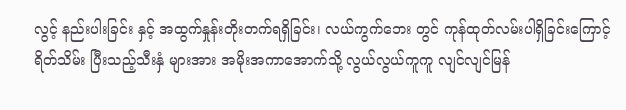လွင့် နည်းပါးခြင်း နှင့် အထွက်နှုန်းတိုးတက်ရရှိခြင်း၊ လယ်ကွက်ဘေး တွင် ကုန်ထုတ်လမ်းပါရှိခြင်းကြောင့် ရိတ်သိမ်း ပြီးသည့်သီးနှံ များအား အမိုးအကာအောက်သို့ လွယ်လွယ်ကူကူ လျင်လျင်မြန်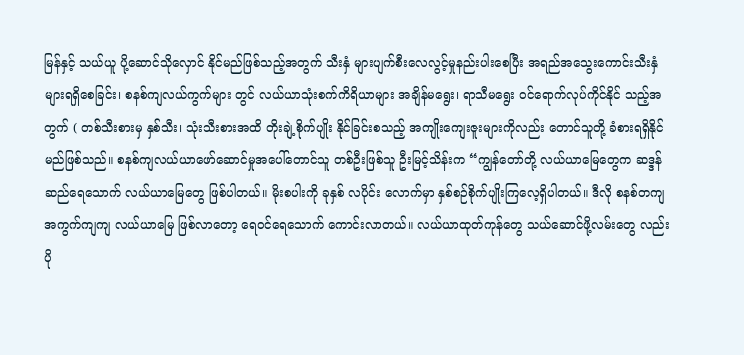မြန်နှင့် သယ်ယူ ပို့ဆောင်သိုလှောင် နိုင်မည်ဖြစ်သည့်အတွက် သီးနှံ များပျက်စီးလေလွင့်မှုနည်းပါးစေပြီး အရည်အသွေးကောင်းသီးနှံများရရှိစေခြင်း၊ စနစ်ကျလယ်ကွက်များ တွင် လယ်ယာသုံးစက်ကိရိယာများ အချိန်မရွေး၊ ရာသီမရွေး ဝင်ရောက်လုပ်ကိုင်နိုင် သည့်အတွက် ( တစ်သီးစားမှ နှစ်သီး၊ သုံးသီးစားအထိ တိုးချဲ့စိုက်ပျိုး နိုင်ခြင်းစသည့် အကျိုးကျေးဇူးများကိုလည်း တောင်သူတို့ ခံစားရရှိနိုင်မည်ဖြစ်သည်။ စနစ်ကျလယ်ယာဖော်ဆောင်မှုအပေါ်တောင်သူ တစ်ဦးဖြစ်သူ ဦးမြင့်သိန်းက “ကျွန်တော်တို့ လယ်ယာမြေတွေက ဆဒ္ဒန်ဆည်ရေသောက် လယ်ယာမြေတွေ ဖြစ်ပါတယ်။ မိုးစပါးကို ခုနှစ် လပိုင်း လောက်မှာ နှစ်စဉ်စိုက်ပျိုးကြလေ့ရှိပါတယ်။ ဒီလို စနစ်တကျအကွက်ကျကျ လယ်ယာမြေ ဖြစ်လာတော့ ရေဝင်ရေသောက် ကောင်းလာတယ်။ လယ်ယာထုတ်ကုန်တွေ သယ်ဆောင်ဖို့လမ်းတွေ လည်း ပို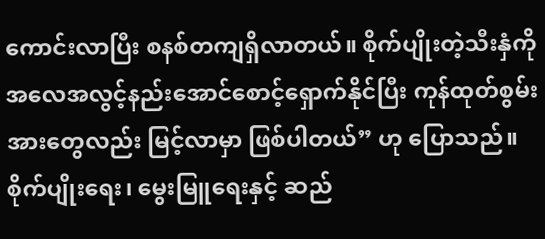ကောင်းလာပြီး စနစ်တကျရှိလာတယ်။ စိုက်ပျိုးတဲ့သီးနှံကို အလေအလွင့်နည်းအောင်စောင့်ရှောက်နိုင်ပြီး ကုန်ထုတ်စွမ်းအားတွေလည်း မြင့်လာမှာ ဖြစ်ပါတယ်” ဟု ပြောသည်။ စိုက်ပျိုးရေး၊ မွေးမြူရေးနှင့် ဆည်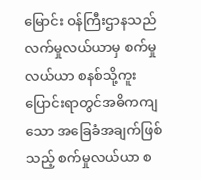မြောင်း ဝန်ကြီးဌာနသည် လက်မှုလယ်ယာမှ စက်မှု လယ်ယာ စနစ်သို့ကူး ပြောင်းရာတွင်အဓိကကျသော အခြေခံအချက်ဖြစ်သည့် စက်မှုလယ်ယာ စ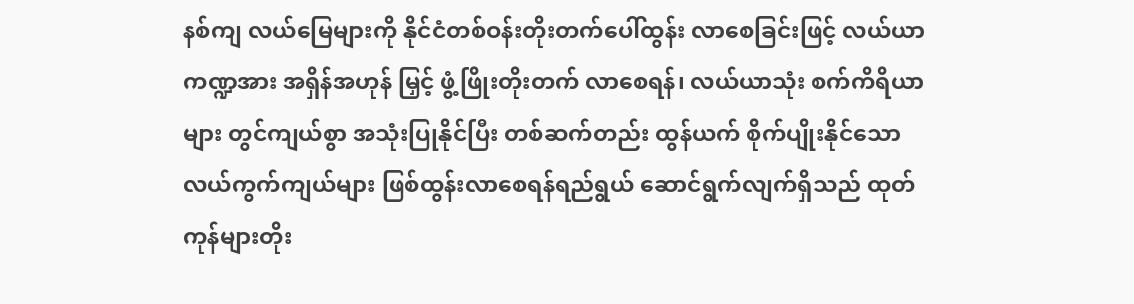နစ်ကျ လယ်မြေများကို နိုင်ငံတစ်ဝန်းတိုးတက်ပေါ်ထွန်း လာစေခြင်းဖြင့် လယ်ယာကဏ္ဍအား အရှိန်အဟုန် မြှင့် ဖွံ့ဖြိုးတိုးတက် လာစေရန်၊ လယ်ယာသုံး စက်ကိရိယာများ တွင်ကျယ်စွာ အသုံးပြုနိုင်ပြီး တစ်ဆက်တည်း ထွန်ယက် စိုက်ပျိုးနိုင်သော လယ်ကွက်ကျယ်များ ဖြစ်ထွန်းလာစေရန်ရည်ရွယ် ဆောင်ရွက်လျက်ရှိသည် ထုတ်ကုန်များတိုး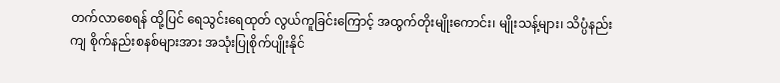တက်လာစေရန် ထို့ပြင် ရေသွင်းရေထုတ် လွယ်ကူခြင်းကြောင့် အထွက်တိုးမျိုးကောင်း၊ မျိုးသန့်များ၊ သိပ္ပံနည်းကျ စိုက်နည်းစနစ်များအား အသုံးပြုစိုက်ပျိုးနိုင်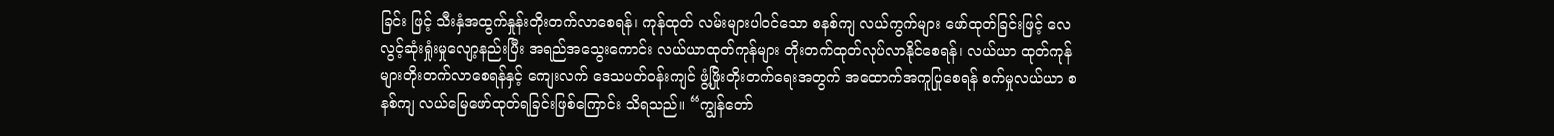ခြင်း ဖြင့် သီးနှံအထွက်နှုန်းတိုးတက်လာစေရန်၊ ကုန်ထုတ် လမ်းများပါဝင်သော စနစ်ကျ လယ်ကွက်များ ဖော်ထုတ်ခြင်းဖြင့် လေလွင့်ဆုံးရှုံးမှုလျော့နည်းပြီး အရည်အသွေးကောင်း လယ်ယာထုတ်ကုန်များ တိုးတက်ထုတ်လုပ်လာနိုင်စေရန်၊ လယ်ယာ ထုတ်ကုန်များတိုးတက်လာစေရန်နှင့် ကျေးလက် ဒေသပတ်ဝန်းကျင် ဖွံ့ဖြိုးတိုးတက်ရေးအတွက် အထောက်အကူပြုစေရန် စက်မှုလယ်ယာ စနစ်ကျ လယ်မြေဖော်ထုတ်ရခြင်းဖြစ်ကြောင်း သိရသည်။ “ကျွန်တော်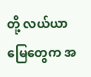တို့ လယ်ယာမြေတွေက အ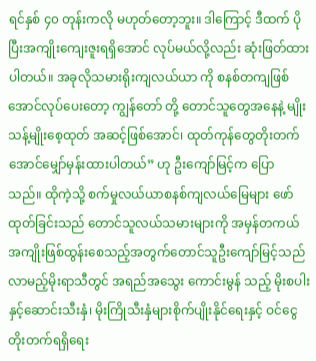ရင်နှစ် ၄၀ တုန်းကလို မဟုတ်တော့ဘူး။ ဒါကြောင့် ဒီထက် ပိုပြီးအကျိုးကျေးဇူးရရှိအောင် လုပ်မယ်လို့လည်း ဆုံးဖြတ်ထားပါတယ်။ အခုလိုသမားရိုးကျလယ်ယာ ကို စနစ်တကျဖြစ်အောင်လုပ်ပေးတော့ ကျွန်တော် တို့ တောင်သူတွေအနေနဲ့ မျိုးသန့်မျိုးစေ့ထုတ် အဆင့်ဖြစ်အောင်၊ ထုတ်ကုန်တွေတိုးတက်အောင်မျှော်မှန်းထားပါတယ်” ဟု ဦးကျော်မြင့်က ပြော သည်။ ထိုကဲ့သို့ စက်မှုလယ်ယာစနစ်ကျလယ်မြေများ ဖော်ထုတ်ခြင်းသည် တောင်သူလယ်သမားများကို အမှန်တကယ် အကျိုးဖြစ်ထွန်းစေသည့်အတွက်တောင်သူဦးကျော်မြင့်သည် လာမည့်မိုးရာသီတွင် အရည်အသွေး ကောင်းမွန် သည့် မိုးစပါးနှင့်ဆောင်းသီးနှံ၊ မိုးကြိုသီးနှံများစိုက်ပျိုးနိုင်ရေးနှင့် ဝင်ငွေတိုးတက်ရရှိရေး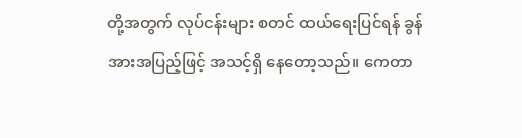တို့အတွက် လုပ်ငန်းများ စတင် ထယ်ရေးပြင်ရန် ခွန်အားအပြည့်ဖြင့် အသင့်ရှိ နေတော့သည်။ ကေတာ